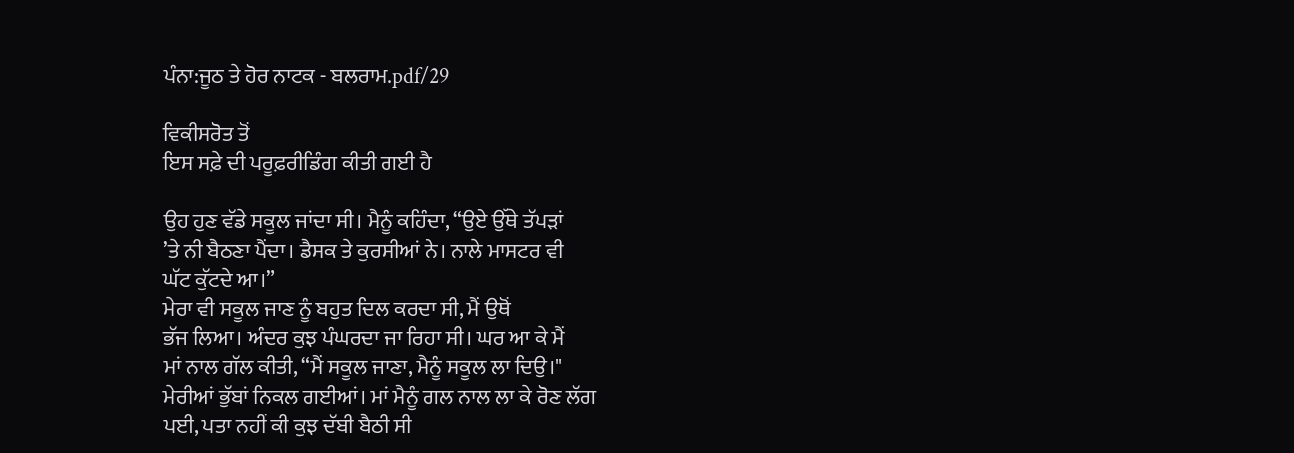ਪੰਨਾ:ਜੂਠ ਤੇ ਹੋਰ ਨਾਟਕ - ਬਲਰਾਮ.pdf/29

ਵਿਕੀਸਰੋਤ ਤੋਂ
ਇਸ ਸਫ਼ੇ ਦੀ ਪਰੂਫ਼ਰੀਡਿੰਗ ਕੀਤੀ ਗਈ ਹੈ

ਉਹ ਹੁਣ ਵੱਡੇ ਸਕੂਲ ਜਾਂਦਾ ਸੀ। ਮੈਨੂੰ ਕਹਿੰਦਾ, “ਉਏ ਉੱਥੇ ਤੱਪੜਾਂ
’ਤੇ ਨੀ ਬੈਠਣਾ ਪੈਂਦਾ। ਡੈਸਕ ਤੇ ਕੁਰਸੀਆਂ ਨੇ। ਨਾਲੇ ਮਾਸਟਰ ਵੀ
ਘੱਟ ਕੁੱਟਦੇ ਆ।”
ਮੇਰਾ ਵੀ ਸਕੂਲ ਜਾਣ ਨੂੰ ਬਹੁਤ ਦਿਲ ਕਰਦਾ ਸੀ, ਮੈਂ ਉਥੋਂ
ਭੱਜ ਲਿਆ। ਅੰਦਰ ਕੁਝ ਪੰਘਰਦਾ ਜਾ ਰਿਹਾ ਸੀ। ਘਰ ਆ ਕੇ ਮੈਂ
ਮਾਂ ਨਾਲ ਗੱਲ ਕੀਤੀ, “ਮੈਂ ਸਕੂਲ ਜਾਣਾ, ਮੈਨੂੰ ਸਕੂਲ ਲਾ ਦਿਉ।"
ਮੇਰੀਆਂ ਭੁੱਬਾਂ ਨਿਕਲ ਗਈਆਂ। ਮਾਂ ਮੈਨੂੰ ਗਲ ਨਾਲ ਲਾ ਕੇ ਰੋਣ ਲੱਗ
ਪਈ, ਪਤਾ ਨਹੀਂ ਕੀ ਕੁਝ ਦੱਬੀ ਬੈਠੀ ਸੀ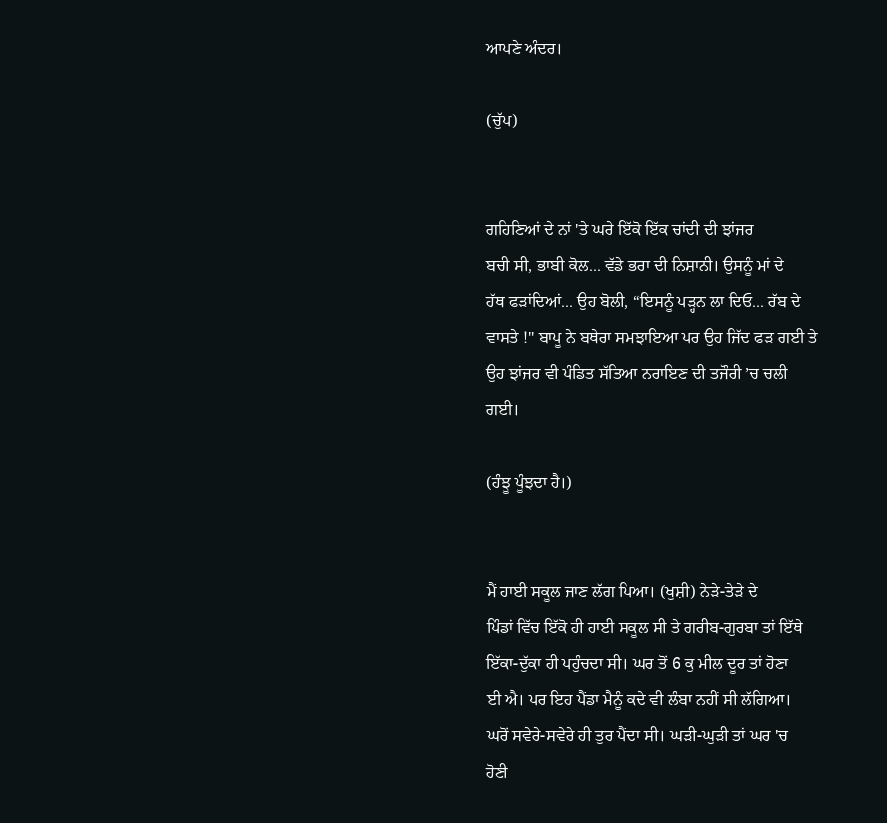ਆਪਣੇ ਅੰਦਰ।

(ਚੁੱਪ)


ਗਹਿਣਿਆਂ ਦੇ ਨਾਂ 'ਤੇ ਘਰੇ ਇੱਕੋ ਇੱਕ ਚਾਂਦੀ ਦੀ ਝਾਂਜਰ
ਬਚੀ ਸੀ, ਭਾਬੀ ਕੋਲ... ਵੱਡੇ ਭਰਾ ਦੀ ਨਿਸ਼ਾਨੀ। ਉਸਨੂੰ ਮਾਂ ਦੇ
ਹੱਥ ਫੜਾਂਦਿਆਂ... ਉਹ ਬੋਲੀ, “ਇਸਨੂੰ ਪੜ੍ਹਨ ਲਾ ਦਿਓ... ਰੱਬ ਦੇ
ਵਾਸਤੇ !" ਬਾਪੂ ਨੇ ਬਥੇਰਾ ਸਮਝਾਇਆ ਪਰ ਉਹ ਜਿੱਦ ਫੜ ਗਈ ਤੇ
ਉਹ ਝਾਂਜਰ ਵੀ ਪੰਡਿਤ ਸੱਤਿਆ ਨਰਾਇਣ ਦੀ ਤਜੌਰੀ ’ਚ ਚਲੀ
ਗਈ।

(ਹੰਝੂ ਪੂੰਝਦਾ ਹੈ।)


ਮੈਂ ਹਾਈ ਸਕੂਲ ਜਾਣ ਲੱਗ ਪਿਆ। (ਖੁਸ਼ੀ) ਨੇੜੇ-ਤੇੜੇ ਦੇ
ਪਿੰਡਾਂ ਵਿੱਚ ਇੱਕੋ ਹੀ ਹਾਈ ਸਕੂਲ ਸੀ ਤੇ ਗਰੀਬ-ਗੁਰਬਾ ਤਾਂ ਇੱਥੇ
ਇੱਕਾ-ਦੁੱਕਾ ਹੀ ਪਹੁੰਚਦਾ ਸੀ। ਘਰ ਤੋਂ 6 ਕੁ ਮੀਲ ਦੂਰ ਤਾਂ ਹੋਣਾ
ਈ ਐ। ਪਰ ਇਹ ਪੈਂਡਾ ਮੈਨੂੰ ਕਦੇ ਵੀ ਲੰਬਾ ਨਹੀਂ ਸੀ ਲੱਗਿਆ।
ਘਰੋਂ ਸਵੇਰੇ-ਸਵੇਰੇ ਹੀ ਤੁਰ ਪੈਂਦਾ ਸੀ। ਘੜੀ-ਘੁੜੀ ਤਾਂ ਘਰ 'ਚ
ਹੋਣੀ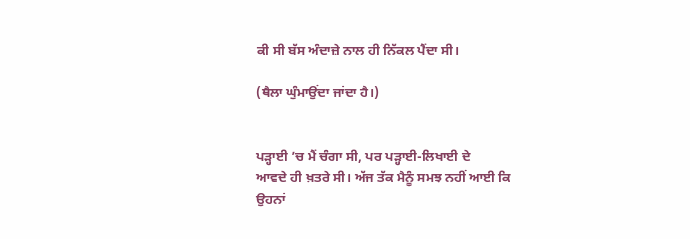ਕੀ ਸੀ ਬੱਸ ਅੰਦਾਜ਼ੇ ਨਾਲ ਹੀ ਨਿੱਕਲ ਪੈਂਦਾ ਸੀ।

(ਥੈਲਾ ਘੁੰਮਾਉਂਦਾ ਜਾਂਦਾ ਹੈ।)


ਪੜ੍ਹਾਈ ’ਚ ਮੈਂ ਚੰਗਾ ਸੀ, ਪਰ ਪੜ੍ਹਾਈ-ਲਿਖਾਈ ਦੇ
ਆਵਦੇ ਹੀ ਖ਼ਤਰੇ ਸੀ। ਅੱਜ ਤੱਕ ਮੈਨੂੰ ਸਮਝ ਨਹੀਂ ਆਈ ਕਿ
ਉਹਨਾਂ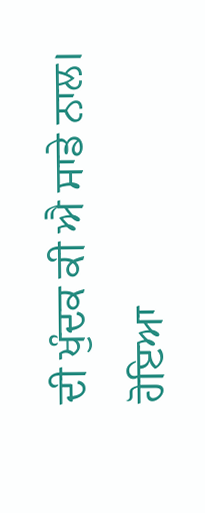ਦੀ ਖੁੰਦਕ ਕੀ ਐ ਸਾਡੇ ਨਾਲ। ਹੋਇਆ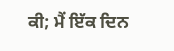ਕੀ; ਮੈਂ ਇੱਕ ਦਿਨ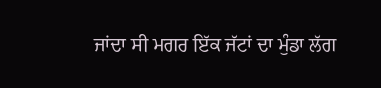ਜਾਂਦਾ ਸੀ ਮਗਰ ਇੱਕ ਜੱਟਾਂ ਦਾ ਮੁੰਡਾ ਲੱਗ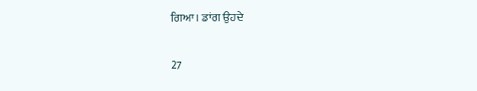ਗਿਆ। ਡਾਂਗ ਉਹਦੇ

27